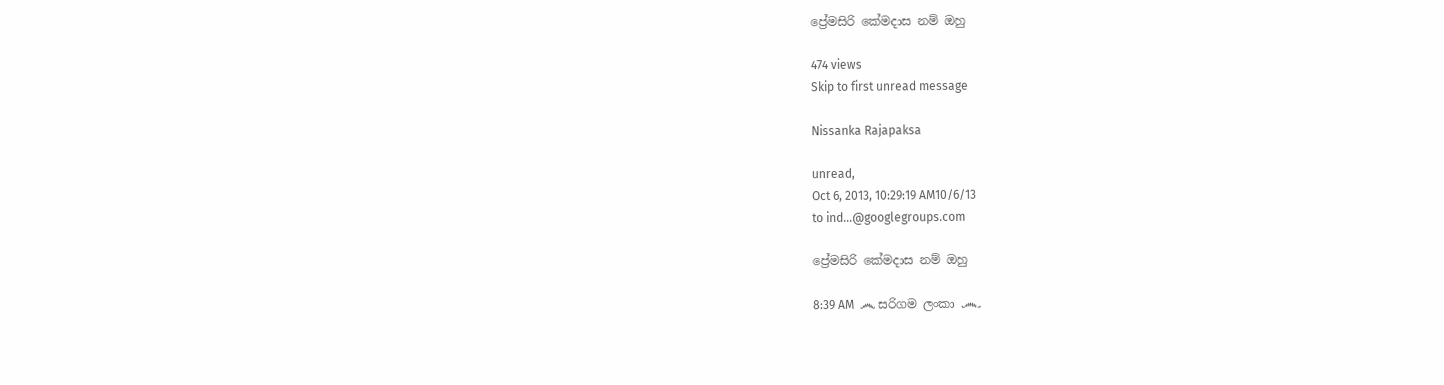ප්‍රේමසිරි කේමදාස නම් ඔහු

474 views
Skip to first unread message

Nissanka Rajapaksa

unread,
Oct 6, 2013, 10:29:19 AM10/6/13
to ind...@googlegroups.com

ප්‍රේමසිරි කේමදාස නම් ඔහු

8:39 AM  ෴ සරිගම ලංකා ෴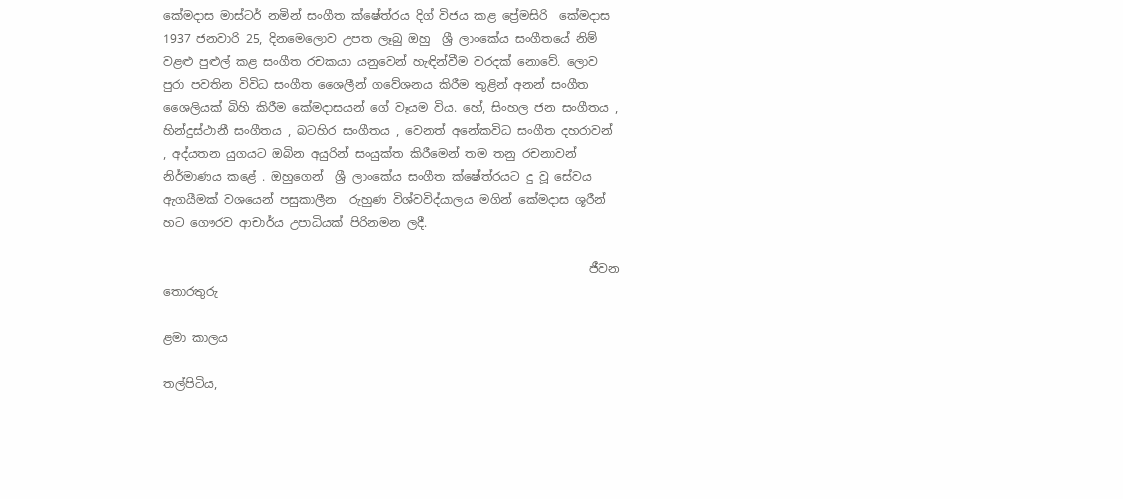කේමදාස මාස්ටර් නමින් සංගීත ක්ෂේත්රය දිග් විජය කළ ප්‍රේමසිරි  කේමදාස 1937 ජනවාරි 25, දිනමෙලොව උපත ලෑබු ඔහු  ශ්‍රී ලාංකේය සංගීතයේ නිම් වළළු පුළුල් කළ සංගීත රචකයා යනුවෙන් හැඳින්වීම වරදක් නොවේ. ලොව පුරා පවතින විවිධ සංගීත ශෛලීන් ගවේශනය කිරීම තුළින් අනන් සංගීත ශෛලියක් බිහි කිරීම කේමදාසයන් ගේ වෑයම විය. හේ, සිංහල ජන සංගීතය , හින්දුස්ථානී සංගීතය , බටහිර සංගීතය , වෙනත් අනේකවිධ සංගීත දහරාවන් , අද්යතන යුගයට ඔබින අයුරින් සංයුක්ත කිරීමෙන් තම තනු රචනාවන් නිර්මාණය කළේ . ඔහුගෙන්  ශ්‍රී ලාංකේය සංගීත ක්ෂේත්රයට දු වූ සේවය ඇගයීමක් වශයෙන් පසුකාලීන  රුහුණ විශ්වවිද්යාලය මගින් කේමදාස ශූරීන් හට ගෞරව ආචාර්ය උපාධියක් පිරිනමන ලදී.

                                                                       ජීවන තොරතුරු

ළමා කාලය

තල්පිටිය,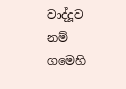වාද්දූව නම් ගමෙහි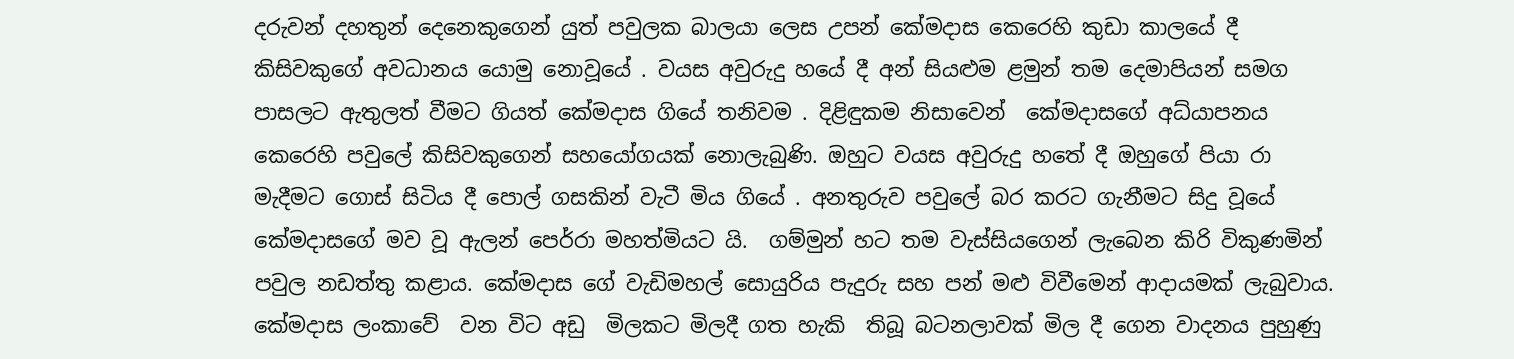දරුවන් දහතුන් දෙනෙකුගෙන් යුත් පවුලක බාලයා ලෙස උපන් කේමදාස කෙරෙහි කුඩා කාලයේ දී කිසිවකුගේ අවධානය යොමු නොවූයේ . වයස අවුරුදු හයේ දී අන් සියළුම ළමුන් තම දෙමාපියන් සමග පාසලට ඇතුලත් වීමට ගියත් කේමදාස ගියේ තනිවම . දිළිඳුකම නිසාවෙන්  කේමදාසගේ අධ්යාපනය කෙරෙහි පවුලේ කිසිවකුගෙන් සහයෝගයක් නොලැබුණි. ඔහුට වයස අවුරුදු හතේ දී ඔහුගේ පියා රා මැදීමට ගොස් සිටිය දී පොල් ගසකින් වැටී මිය ගියේ . අනතුරුව පවුලේ බර කරට ගැනීමට සිදු වූයේ කේමදාසගේ මව වූ ඇලන් පෙර්රා මහත්මියට යි.  ගම්මුන් හට තම වැස්සියගෙන් ලැබෙන කිරි විකුණමින් පවුල නඩත්තු කළාය. කේමදාස ගේ වැඩිමහල් සොයුරිය පැදුරු සහ පන් මළු විවීමෙන් ආදායමක් ලැබුවාය. කේමදාස ලංකාවේ  වන විට අඩු  මිලකට මිලදී ගත හැකි  තිබූ බටනලාවක් මිල දී ගෙන වාදනය පුහුණු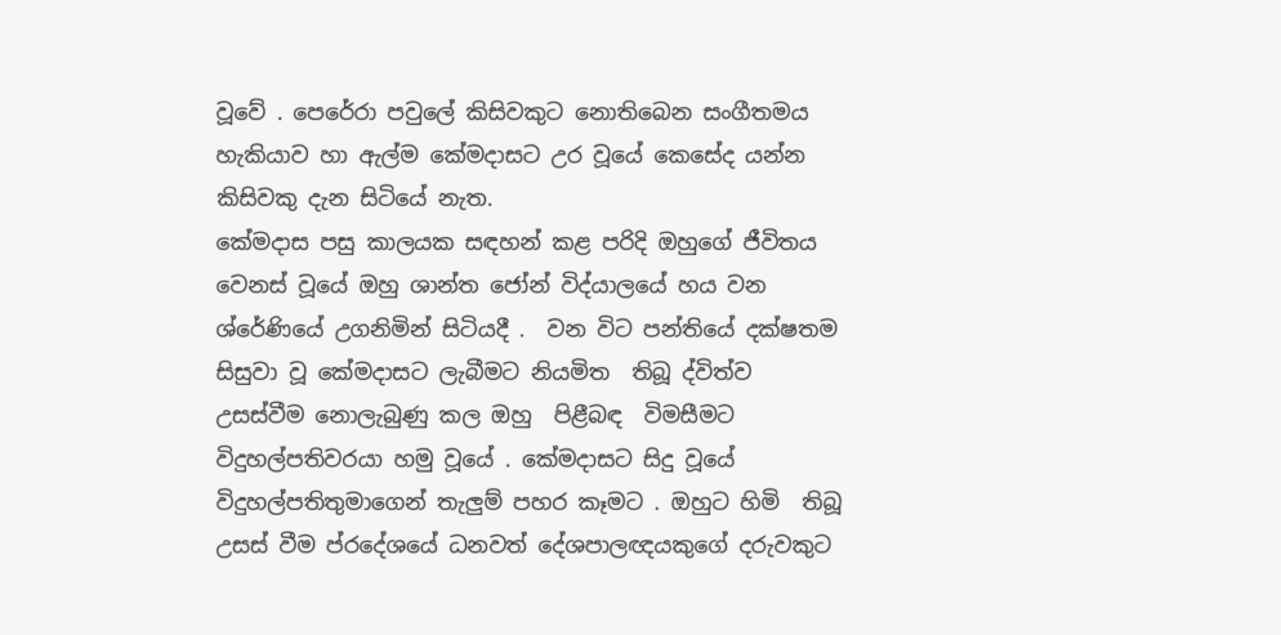වූවේ . පෙරේරා පවුලේ කිසිවකුට නොතිබෙන සංගීතමය හැකියාව හා ඇල්ම කේමදාසට උර වූයේ කෙසේද යන්න කිසිවකු දැන සිටියේ නැත.
කේමදාස පසු කාලයක සඳහන් කළ පරිදි ඔහුගේ ජීවිතය වෙනස් වූයේ ඔහු ශාන්ත ජෝන් විද්යාලයේ හය වන ශ්රේණියේ උගනිමින් සිටියදී .  වන විට පන්තියේ දක්ෂතම සිසුවා වූ කේමදාසට ලැබීමට නියමිත  තිබූ ද්විත්ව උසස්වීම නොලැබුණු කල ඔහු  පිළීබඳ  විමසීමට විදුහල්පතිවරයා හමු වූයේ . කේමදාසට සිදු වූයේ විදුහල්පතිතුමාගෙන් තැලුම් පහර කෑමට . ඔහුට හිමි  තිබූ උසස් වීම ප්රදේශයේ ධනවත් දේශපාලඥයකුගේ දරුවකුට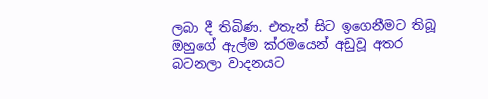ලබා දී තිබිණ. එතැන් සිට ඉගෙනීමට තිබූ ඔහුගේ ඇල්ම ක්රමයෙන් අඩුවූ අතර බටනලා වාදනයට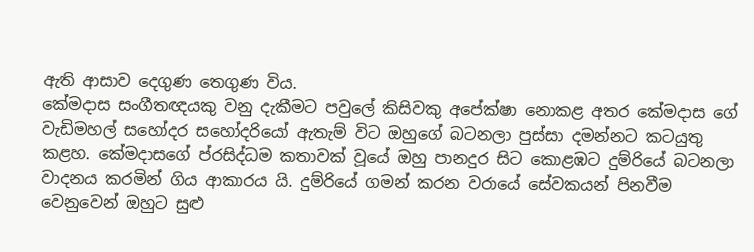ඇති ආසාව දෙගුණ තෙගුණ විය.
කේමදාස සංගීතඥයකු වනු දැකීමට පවුලේ කිසිවකු අපේක්ෂා නොකළ අතර කේමදාස ගේ වැඩිමහල් සහෝදර සහෝදරියෝ ඇතැම් විට ඔහුගේ බටනලා පුස්සා දමන්නට කටයුතු කළහ. කේමදාසගේ ප්රසිද්ධම කතාවක් වූයේ ඔහු පානදුර සිට කොළඹට දුම්රියේ බටනලා වාදනය කරමින් ගිය ආකාරය යි. දුම්රියේ ගමන් කරන වරායේ සේවකයන් පිනවීම වෙනුවෙන් ඔහුට සුළු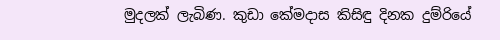මුදලක් ලැබිණ. කුඩා කේමදාස කිසිඳු දිනක දුම්රියේ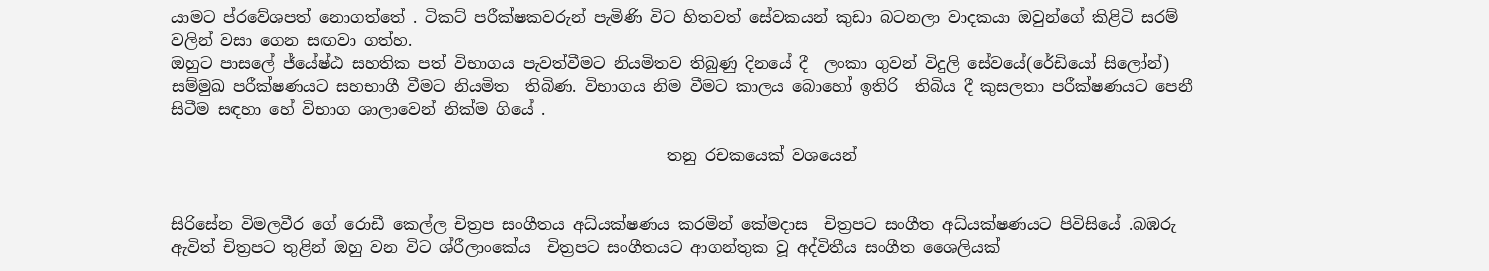යාමට ප්රවේශපත් නොගත්තේ . ටිකට් පරීක්ෂකවරුන් පැමිණි විට හිතවත් සේවකයන් කුඩා බටනලා වාදකයා ඔවුන්ගේ කිළිටි සරම් වලින් වසා ගෙන සඟවා ගත්හ.
ඔහුට පාසලේ ජ්යේෂ්ඨ සහතික පත් විභාගය පැවත්වීමට නියමිතව තිබුණු දිනයේ දී  ලංකා ගුවන් විදුලි සේවයේ(රේඩියෝ සිලෝන්) සම්මුඛ පරීක්ෂණයට සහභාගී වීමට නියමිත  තිබිණ. විභාගය නිම වීමට කාලය බොහෝ ඉතිරි  තිබිය දී කුසලතා පරීක්ෂණයට පෙනී සිටීම සඳහා හේ විභාග ශාලාවෙන් නික්ම ගියේ .

                                                              තනු රචකයෙක් වශයෙන්


සිරිසේන විමලවීර ගේ රොඩී කෙල්ල චිත්‍රප සංගීතය අධ්යක්ෂණය කරමින් කේමදාස  චිත්‍රපට සංගීත අධ්යක්ෂණයට පිවිසියේ .බඹරු ඇවිත් චිත්‍රපට තුළින් ඔහු වන විට ශ්රීලාංකේය  චිත්‍රපට සංගීතයට ආගන්තුක වූ අද්විතීය සංගීත ශෛලියක්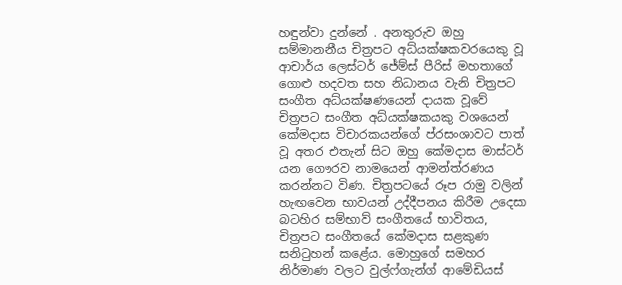හඳුන්වා දුන්නේ . අනතුරුව ඔහු සම්මානනීය චිත්‍රපට අධ්යක්ෂකවරයෙකු වූ ආචාර්ය ලෙස්ටර් ජේම්ස් පීරිස් මහතාගේ ගොළු හදවත සහ නිධානය වැනි චිත්‍රපට සංගීත අධ්යක්ෂණයෙන් දායක වූවේ  චිත්‍රපට සංගීත අධ්යක්ෂකයකු වශයෙන් කේමදාස විචාරකයන්ගේ ප්රසංශාවට පාත් වූ අතර එතැන් සිට ඔහු කේමදාස මාස්ටර් යන ගෞරව නාමයෙන් ආමන්ත්රණය කරන්නට විණ. චිත්‍රපටයේ රූප රාමු වලින් හැඟවෙන භාවයන් උද්දීපනය කිරීම උදෙසා බටහිර සම්භාව් සංගීතයේ භාවිතය,  චිත්‍රපට සංගීතයේ කේමදාස සළකුණ සනිටුහන් කළේය. මොහුගේ සමහර නිර්මාණ වලට වුල්ෆ්ගැන්ග් ආමේඩියස්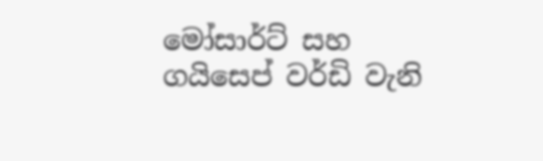මෝසාර්ට් සහ ගයිසෙප් වර්ඩි වැනි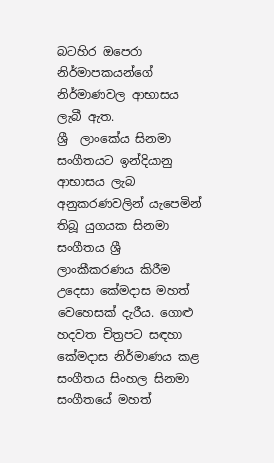බටහිර ඔපෙරා නිර්මාපකයන්ගේ නිර්මාණවල ආභාසය ලැබී ඇත.
ශ්‍රී  ලාංකේය සිනමා සංගීතයට ඉන්දියානු ආභාසය ලැබ අනුකරණවලින් යැපෙමින් තිබූ යුගයක සිනමා සංගීතය ශ්‍රී ලාංකීකරණය කිරීම උදෙසා කේමදාස මහත් වෙහෙසක් දැරීය. ගොළු හදවත චිත්‍රපට සඳහා කේමදාස නිර්මාණය කළ සංගීතය සිංහල සිනමා සංගීතයේ මහත්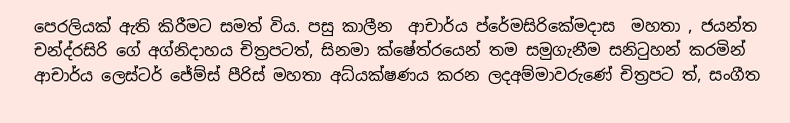පෙරලියක් ඇති කිරීමට සමත් විය. පසු කාලීන  ආචාර්ය ප්රේමසිරිකේමදාස  මහතා , ජයන්ත චන්ද්රසිරි ගේ අග්නිදාහය චිත්‍රපටත්, සිනමා ක්ෂේත්රයෙන් තම සමුගැනීම සනිටුහන් කරමින් ආචාර්ය ලෙස්ටර් ජේම්ස් පීරිස් මහතා අධ්යක්ෂණය කරන ලදඅම්මාවරුණේ චිත්‍රපට ත්, සංගීත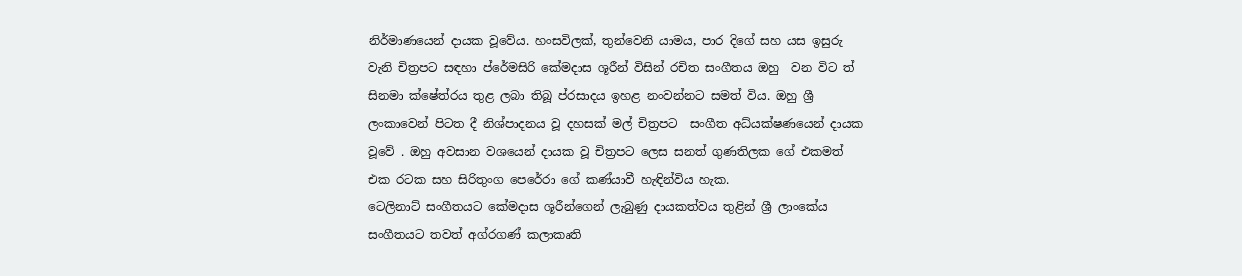නිර්මාණයෙන් දායක වූවේය. හංසවිලක්, තුන්වෙනි යාමය, පාර දිගේ සහ යස ඉසුරු වැනි චිත්‍රපට සඳහා ප්රේමසිරි කේමදාස ශූරීන් විසින් රචිත සංගීතය ඔහු  වන විට ත් සිනමා ක්ෂේත්රය තුළ ලබා තිබූ ප්රසාදය ඉහළ නංවන්නට සමත් විය. ඔහු ශ්‍රී ලංකාවෙන් පිටත දී නිශ්පාදනය වූ දහසක් මල් චිත්‍රපට  සංගීත අධ්යක්ෂණයෙන් දායක වූවේ . ඔහු අවසාන වශයෙන් දායක වූ චිත්‍රපට ලෙස සනත් ගුණතිලක ගේ එකමත් එක රටක සහ සිරිතුංග පෙරේරා ගේ කණ්යාවී හැඳින්විය හැක.
ටෙලිනාට් සංගීතයට කේමදාස ශූරීන්ගෙන් ලැබුණු දායකත්වය තුළින් ශ්‍රී ලාංකේය සංගීතයට තවත් අග්රගණ් කලාකෘති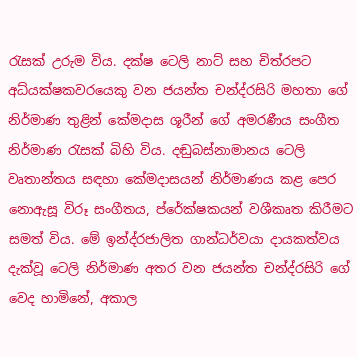රැසක් උරුම විය. දක්ෂ ටෙලි නාට් සහ චිත්රපට අධ්යක්ෂකවරයෙකු වන ජයන්ත චන්ද්රසිරි මහතා ගේ නිර්මාණ තුළින් කේමදාස ශූරීන් ගේ අමරණීය සංගීත නිර්මාණ රැසක් බිහි විය. දඬුබස්නාමානය ටෙලි වෘතාන්තය සඳහා කේමදාසයන් නිර්මාණය කළ පෙර නොඇසූ විරූ සංගීතය, ප්රේක්ෂකයන් වශීකෘත කිරීමට සමත් විය. මේ ඉන්ද්රජාලිත ගාන්ධර්වයා දායකත්වය දැක්වූ ටෙලි නිර්මාණ අතර වන ජයන්ත චන්ද්රසිරි ගේ වෙද හාමිනේ, අකාල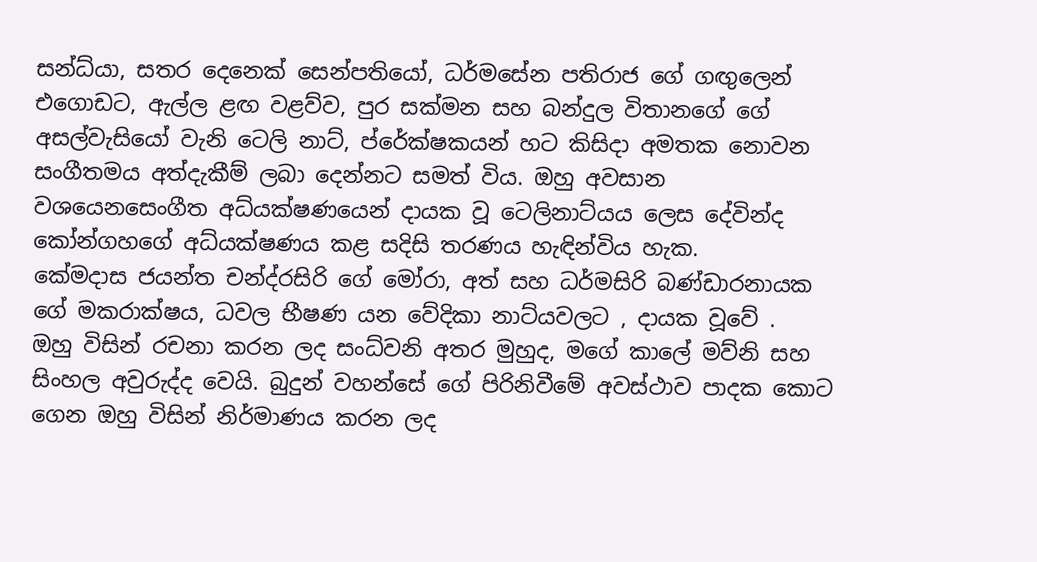සන්ධ්යා, සතර දෙනෙක් සෙන්පතියෝ, ධර්මසේන පතිරාජ ගේ ගඟුලෙන් එගොඩට, ඇල්ල ළඟ වළව්ව, පුර සක්මන සහ බන්දුල විතානගේ ගේ අසල්වැසියෝ වැනි ටෙලි නාට්, ප්රේක්ෂකයන් හට කිසිදා අමතක නොවන සංගීතමය අත්දැකීම් ලබා දෙන්නට සමත් විය. ඔහු අවසාන වශයෙනසෙංගීත අධ්යක්ෂණයෙන් දායක වූ ටෙලිනාට්යය ලෙස දේවින්ද කෝන්ගහගේ අධ්යක්ෂණය කළ සදිසි තරණය හැඳින්විය හැක.
කේමදාස ජයන්ත චන්ද්රසිරි ගේ මෝරා, අත් සහ ධර්මසිරි බණ්ඩාරනායක ගේ මකරාක්ෂය, ධවල භීෂණ යන වේදිකා නාට්යවලට , දායක වූවේ .
ඔහු විසින් රචනා කරන ලද සංධ්වනි අතර මුහුද, මගේ කාලේ මව්නි සහ සිංහල අවුරුද්ද වෙයි. බුදුන් වහන්සේ ගේ පිරිනිවීමේ අවස්ථාව පාදක කොට ගෙන ඔහු විසින් නිර්මාණය කරන ලද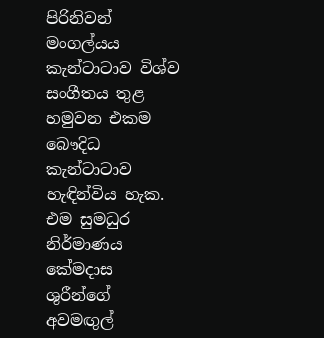පිරිනිවන් මංගල්යය කැන්ටාටාව විශ්ව සංගීතය තුළ හමුවන එකම බෞදිධ කැන්ටාටාව  හැඳින්විය හැක. එම සුමධුර නිර්මාණය කේමදාස ශුරීන්ගේ අවමඟුල්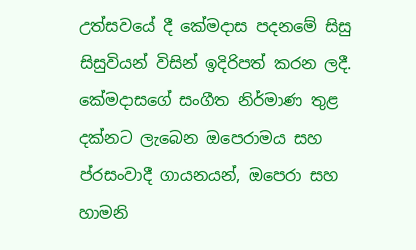උත්සවයේ දී කේමදාස පදනමේ සිසු සිසුවියන් විසින් ඉදිරිපත් කරන ලදී.
කේමදාසගේ සංගීත නිර්මාණ තුළ දක්නට ලැබෙන ඔපෙරාමය සහ ප්රසංවාදී ගායනයන්, ඔපෙරා සහ හාමනි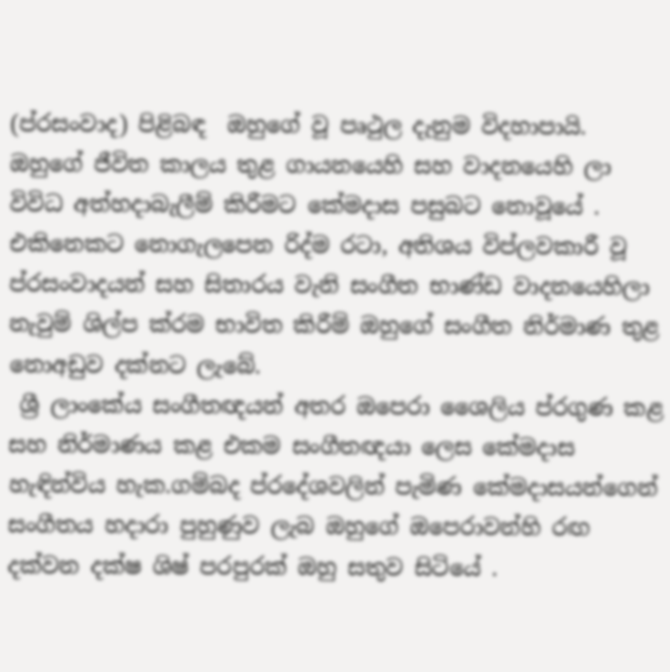(ප්රසංවාද) පිළිබඳ  ඔහුගේ වූ පෘථුල දැනුම විදහාපායි. ඔහුගේ ජීවිත කාලය තුළ ගායනයෙහි සහ වාදනයෙහි ලා විවිධ අත්හදාබැලීම් කිරීමට කේමදාස පසුබට නොවූයේ . එකිනෙකට නොගැලපෙන රිද්ම රටා, අතිශය විප්ලවකාරී වූ ප්රසංවාදයන් සහ සිතාරය වැනි සංගීත භාණ්ඩ වාදනයෙහිලා නැවුම් ශිල්ප ක්රම භාවිත කිරීම් ඔහුගේ සංගීත නිර්මාණ තුළ නොඅඩුව දක්නට ලැබේ.
 ශ්‍රී ලාංකේය සංගීතඥයන් අතර ඔපෙරා ශෛලිය ප්රගුණ කළ සහ නිර්මාණය කළ එකම සංගීතඥයා ලෙස කේමදාස හැඳින්විය හැක.ගම්බද ප්රදේශවලින් පැමිණ කේමදාසයන්ගෙන් සංගීතය හදාරා පුහුණුව ලැබ ඔහුගේ ඔපෙරාවන්හි රඟ දක්වන දක්ෂ ශිෂ් පරපුරක් ඔහු සතුව සිටියේ .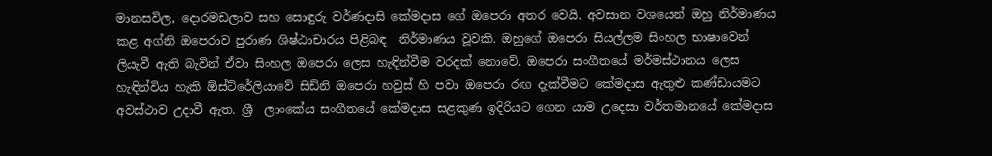මානසවිල, දොරමඩලාව සහ සොඳුරු වර්ණදාසි කේමදාස ගේ ඔපෙරා අතර වෙයි. අවසාන වශයෙන් ඔහු නිර්මාණය කළ අග්නි ඔපෙරාව පුරාණ ශිෂ්ඨාචාරය පිළිබඳ  නිර්මාණය වූවකි. ඔහුගේ ඔපෙරා සියල්ලම සිංහල භාෂාවෙන් ලියැවී ඇති බැවින් ඒවා සිංහල ඔපෙරා ලෙස හැඳින්වීම වරදක් නොවේ. ඔපෙරා සංගීතයේ මර්මස්ථානය ලෙස හැඳින්විය හැකි ඕස්ට්රේලියාවේ සිඩ්නි ඔපෙරා හවුස් හි පවා ඔපෙරා රඟ දැක්වීමට කේමදාස ඇතුළු කණ්ඩායමට අවස්ථාව උදාවී ඇත. ශ්‍රී  ලාංකේය සංගීතයේ කේමදාස සළකුණ ඉදිරියට ගෙන යාම උදෙසා වර්තමානයේ කේමදාස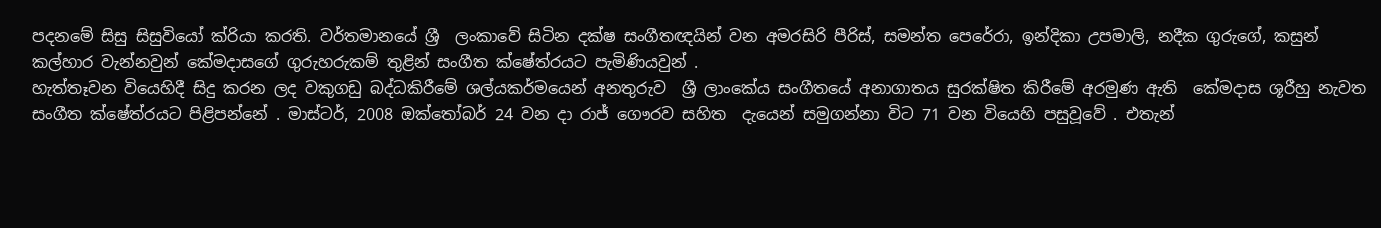පදනමේ සිසු සිසුවියෝ ක්රියා කරති. වර්තමානයේ ශ්‍රී  ලංකාවේ සිටින දක්ෂ සංගීතඥයින් වන අමරසිරි පීරිස්, සමන්ත පෙරේරා, ඉන්දිකා උපමාලි, නදීක ගුරුගේ, කසුන් කල්හාර වැන්නවුන් කේමදාසගේ ගුරුහරුකම් තුළින් සංගීත ක්ෂේත්රයට පැමිණියවුන් .
හැත්තෑවන වියෙහිදී සිදු කරන ලද වකුගඩු බද්ධකිරීමේ ශල්යකර්මයෙන් අනතුරුව  ශ්‍රී ලාංකේය සංගීතයේ අනාගාතය සුරක්ෂිත කිරීමේ අරමුණ ඇති  කේමදාස ශූරීහු නැවත සංගීත ක්ෂේත්රයට පිළිපන්නේ . මාස්ටර්, 2008 ඔක්තෝබර් 24 වන දා රාජ් ගෞරව සහිත  දැයෙන් සමුගන්නා විට 71 වන වියෙහි පසුවූවේ . එතැන්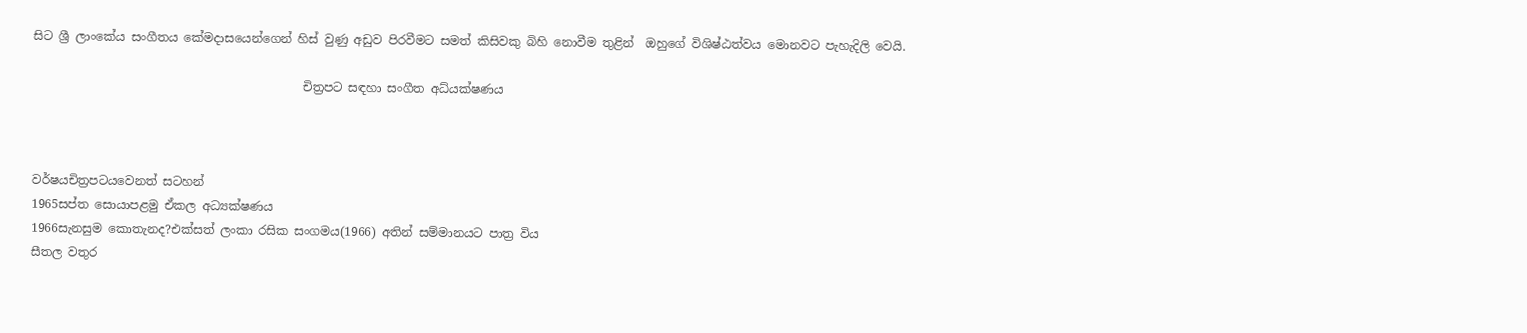සිට ශ්‍රී ලාංකේය සංගීතය කේමදාසයෙන්ගෙන් හිස් වුණු අඩුව පිරවීමට සමත් කිසිවකු බිහි නොවීම තුළින්  ඔහුගේ විශිෂ්ඨත්වය මොනවට පැහැදිලි වෙයි.

                                             චිත්‍රපට සඳහා සංගීත අධ්යක්ෂණය



වර්ෂයචිත්‍රපටයවෙනත් සටහන්
1965සප්ත සොයාපළමු ඒකල අධ්‍යක්ෂණය
1966සැනසුම කොතැනද?එක්සත් ලංකා රසික සංගමය(1966) අතින් සම්මානයට පාත්‍ර විය
සීතල වතුර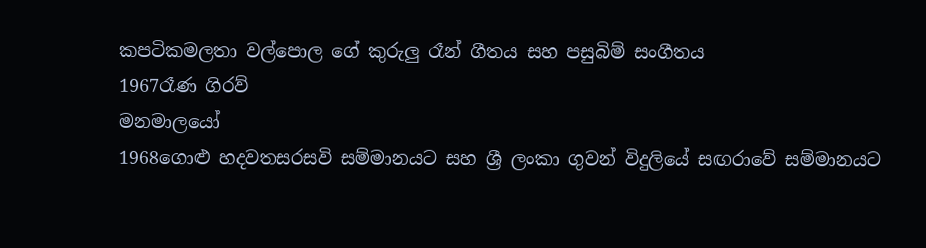කපටිකමලතා වල්පොල ගේ කුරුලු රෑන් ගීතය සහ පසුබිම් සංගීතය
1967රෑණ ගිරව්
මනමාලයෝ
1968ගොළු හදවතසරසවි සම්මානයට සහ ශ්‍රී ලංකා ගුවන් විදුලියේ සඟරාවේ සම්මානයට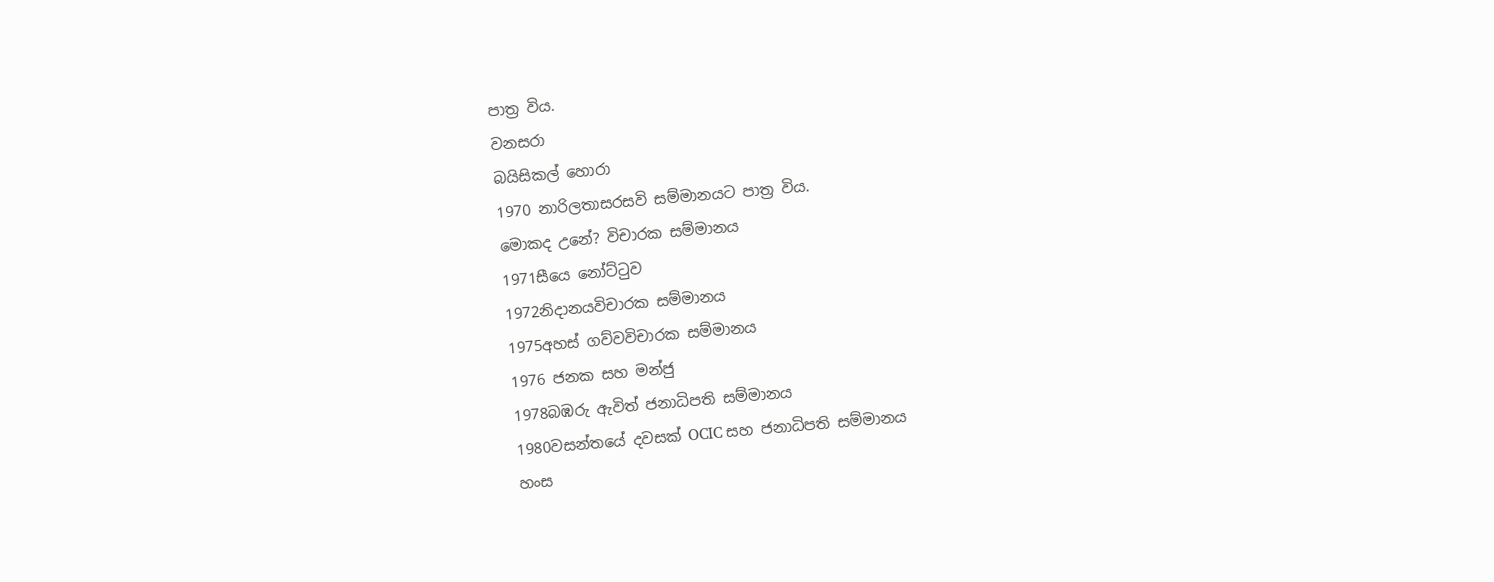පාත්‍ර විය.
වනසරා
බයිසිකල් හොරා
1970 නාරිලතාසරසවි සම්මානයට පාත්‍ර විය.
මොකද උනේ? විචාරක සම්මානය
1971සීයෙ නෝට්ටුව
1972නිදානයවිචාරක සම්මානය
1975අහස් ගව්වවිචාරක සම්මානය
1976 ජනක සහ මන්ජු
1978බඹරු ඇවිත් ජනාධිපති සම්මානය
1980වසන්තයේ දවසක් OCIC සහ ජනාධිපති සම්මානය
හංස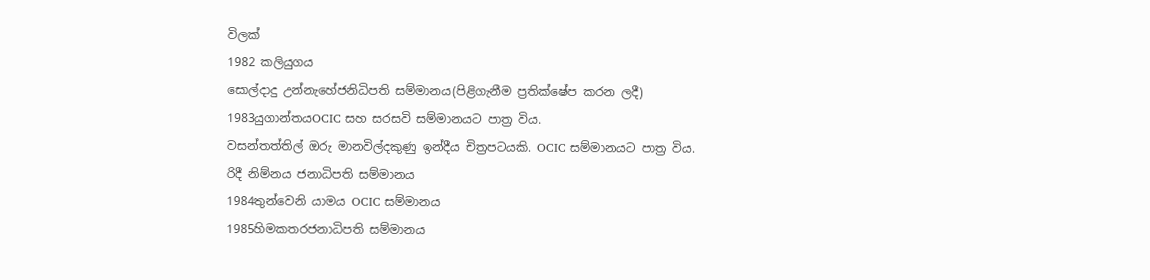විලක්
1982 කලියුගය
සොල්දාදු උන්නැහේජනිධිපති සම්මානය(පිළිගැනීම ප්‍රතික්ෂේප කරන ලදී)
1983යුගාන්තයOCIC සහ සරසවි සම්මානයට පාත්‍ර විය.
වසන්තත්තිල් ඔරු මානවිල්දකුණු ඉන්දීය චිත්‍රපටයකි. OCIC සම්මානයට පාත්‍ර විය.
රිදී නිම්නය ජනාධිපති සම්මානය
1984තුන්වෙනි යාමය OCIC සම්මානය
1985හිමකතරජනාධිපති සම්මානය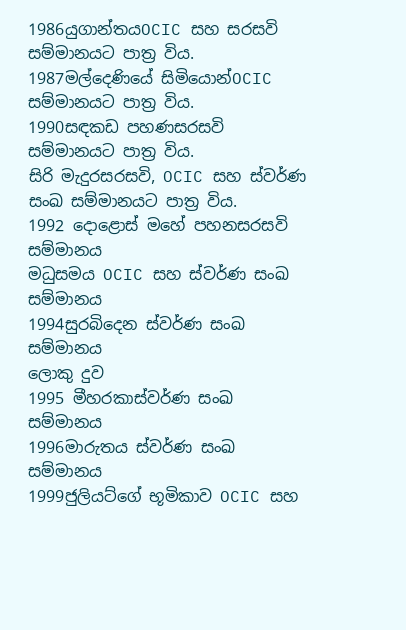1986යුගාන්තයOCIC සහ සරසවි සම්මානයට පාත්‍ර විය.
1987මල්දෙණියේ සිමියොන්OCIC සම්මානයට පාත්‍ර විය.
1990සඳකඩ පහණසරසවි සම්මානයට පාත්‍ර විය.
සිරි මැදුරසරසවි, OCIC සහ ස්වර්ණ සංඛ සම්මානයට පාත්‍ර විය.
1992 දොළොස් මහේ පහනසරසවි සම්මානය
මධුසමය OCIC සහ ස්වර්ණ සංඛ සම්මානය
1994සුරබිදෙන ස්වර්ණ සංඛ සම්මානය
ලොකු දුව
1995 මීහරකාස්වර්ණ සංඛ සම්මානය
1996මාරුතය ස්වර්ණ සංඛ සම්මානය
1999ජුලියට්ගේ භූමිකාව OCIC සහ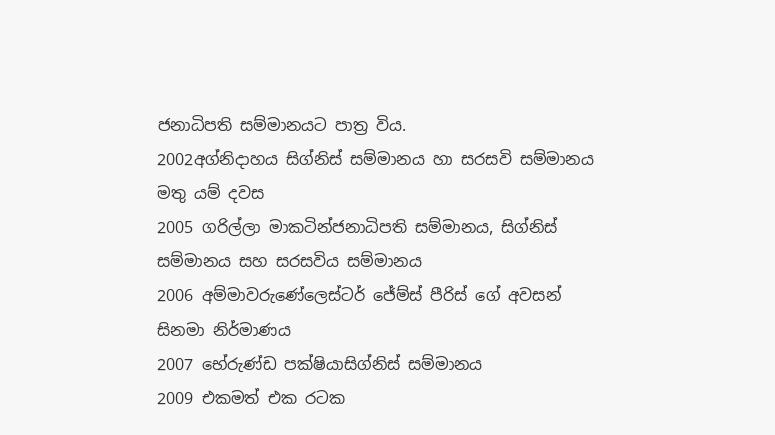ජනාධිපති සම්මානයට පාත්‍ර විය.
2002අග්නිදාහය සිග්නිස් සම්මානය හා සරසවි සම්මානය
මතු යම් දවස
2005 ගරිල්ලා මාකටින්ජනාධිපති සම්මානය, සිග්නිස් සම්මානය සහ සරසවිය සම්මානය
2006 අම්මාවරුණේලෙස්ටර් ජේම්ස් පීරිස් ගේ අවසන් සිනමා නිර්මාණය
2007 භේරුණ්ඩ පක්ෂියාසිග්නිස් සම්මානය
2009 එකමත් එක රටක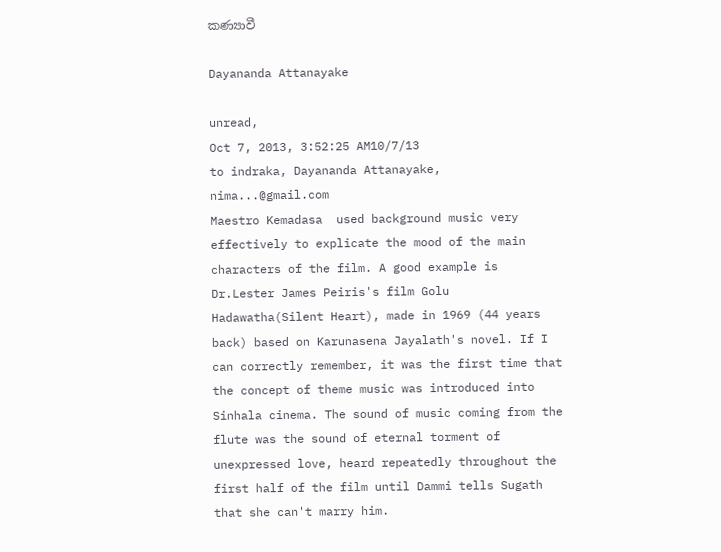කණ්‍යාවී

Dayananda Attanayake

unread,
Oct 7, 2013, 3:52:25 AM10/7/13
to indraka, Dayananda Attanayake, nima...@gmail.com
Maestro Kemadasa  used background music very effectively to explicate the mood of the main characters of the film. A good example is Dr.Lester James Peiris's film Golu Hadawatha(Silent Heart), made in 1969 (44 years back) based on Karunasena Jayalath's novel. If I can correctly remember, it was the first time that the concept of theme music was introduced into Sinhala cinema. The sound of music coming from the flute was the sound of eternal torment of unexpressed love, heard repeatedly throughout the first half of the film until Dammi tells Sugath that she can't marry him.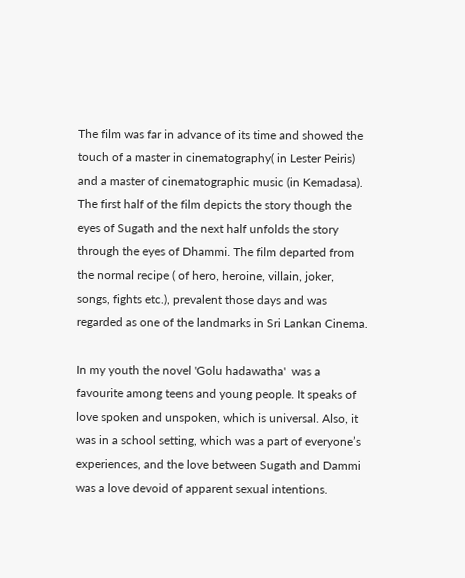The film was far in advance of its time and showed the touch of a master in cinematography( in Lester Peiris) and a master of cinematographic music (in Kemadasa). The first half of the film depicts the story though the eyes of Sugath and the next half unfolds the story through the eyes of Dhammi. The film departed from the normal recipe ( of hero, heroine, villain, joker, songs, fights etc.), prevalent those days and was regarded as one of the landmarks in Sri Lankan Cinema.

In my youth the novel 'Golu hadawatha'  was a favourite among teens and young people. It speaks of love spoken and unspoken, which is universal. Also, it was in a school setting, which was a part of everyone’s experiences, and the love between Sugath and Dammi was a love devoid of apparent sexual intentions.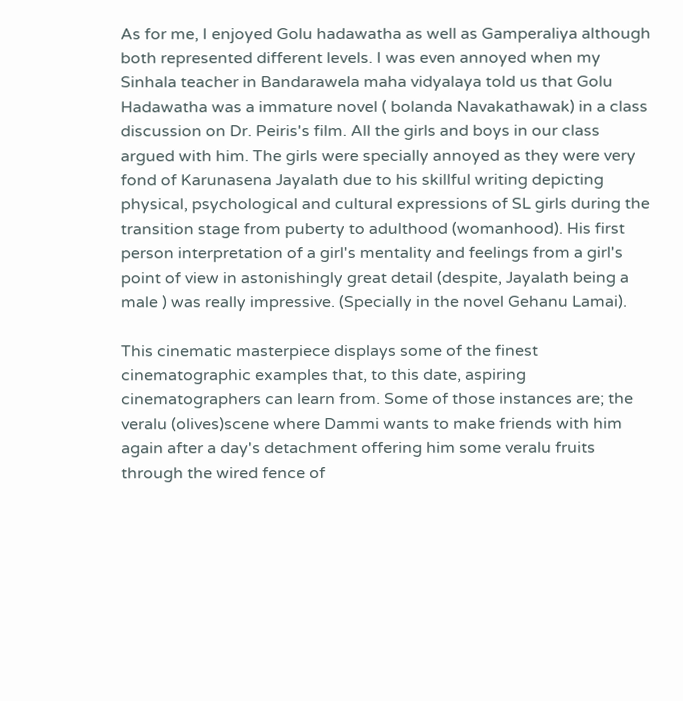As for me, I enjoyed Golu hadawatha as well as Gamperaliya although both represented different levels. I was even annoyed when my Sinhala teacher in Bandarawela maha vidyalaya told us that Golu Hadawatha was a immature novel ( bolanda Navakathawak) in a class discussion on Dr. Peiris's film. All the girls and boys in our class argued with him. The girls were specially annoyed as they were very fond of Karunasena Jayalath due to his skillful writing depicting physical, psychological and cultural expressions of SL girls during the transition stage from puberty to adulthood (womanhood). His first person interpretation of a girl's mentality and feelings from a girl's point of view in astonishingly great detail (despite, Jayalath being a male ) was really impressive. (Specially in the novel Gehanu Lamai).

This cinematic masterpiece displays some of the finest cinematographic examples that, to this date, aspiring cinematographers can learn from. Some of those instances are; the veralu (olives)scene where Dammi wants to make friends with him again after a day's detachment offering him some veralu fruits through the wired fence of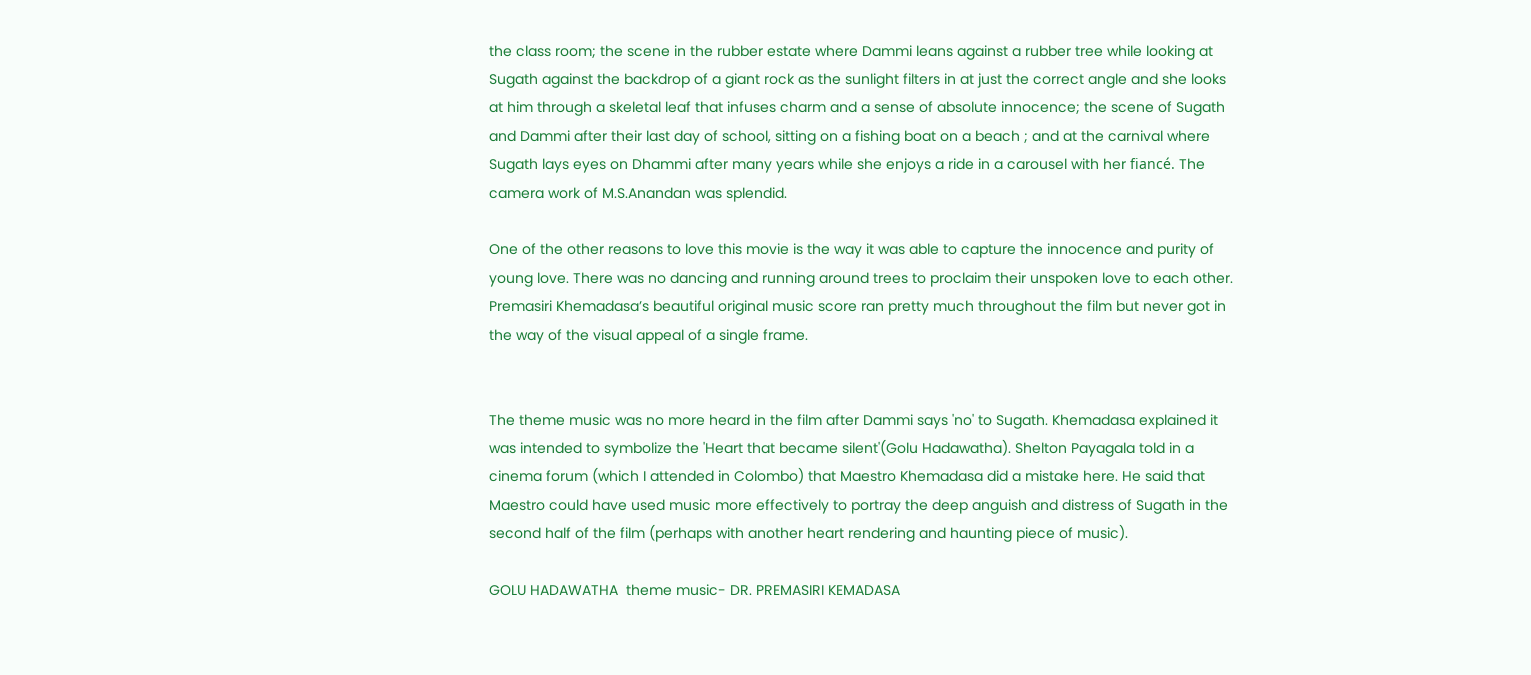the class room; the scene in the rubber estate where Dammi leans against a rubber tree while looking at Sugath against the backdrop of a giant rock as the sunlight filters in at just the correct angle and she looks at him through a skeletal leaf that infuses charm and a sense of absolute innocence; the scene of Sugath and Dammi after their last day of school, sitting on a fishing boat on a beach ; and at the carnival where Sugath lays eyes on Dhammi after many years while she enjoys a ride in a carousel with her fiancé. The camera work of M.S.Anandan was splendid.

One of the other reasons to love this movie is the way it was able to capture the innocence and purity of young love. There was no dancing and running around trees to proclaim their unspoken love to each other. Premasiri Khemadasa’s beautiful original music score ran pretty much throughout the film but never got in the way of the visual appeal of a single frame.


The theme music was no more heard in the film after Dammi says 'no' to Sugath. Khemadasa explained it was intended to symbolize the 'Heart that became silent'(Golu Hadawatha). Shelton Payagala told in a cinema forum (which I attended in Colombo) that Maestro Khemadasa did a mistake here. He said that Maestro could have used music more effectively to portray the deep anguish and distress of Sugath in the second half of the film (perhaps with another heart rendering and haunting piece of music).

GOLU HADAWATHA  theme music- DR. PREMASIRI KEMADASA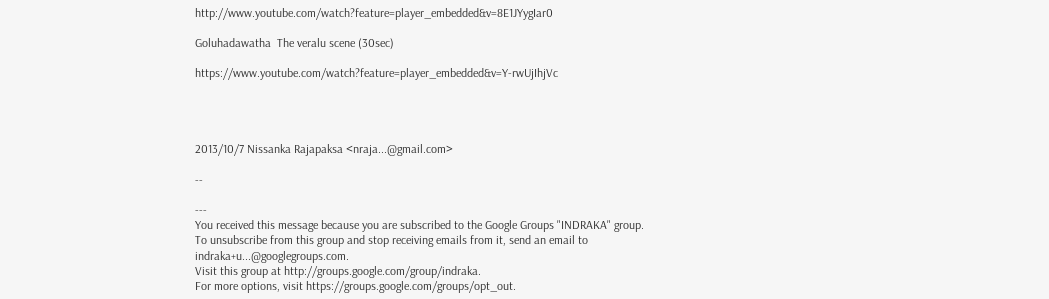http://www.youtube.com/watch?feature=player_embedded&v=8E1JYygIar0

Goluhadawatha  The veralu scene (30sec)

https://www.youtube.com/watch?feature=player_embedded&v=Y-rwUjIhjVc




2013/10/7 Nissanka Rajapaksa <nraja...@gmail.com>

--

---
You received this message because you are subscribed to the Google Groups "INDRAKA" group.
To unsubscribe from this group and stop receiving emails from it, send an email to indraka+u...@googlegroups.com.
Visit this group at http://groups.google.com/group/indraka.
For more options, visit https://groups.google.com/groups/opt_out.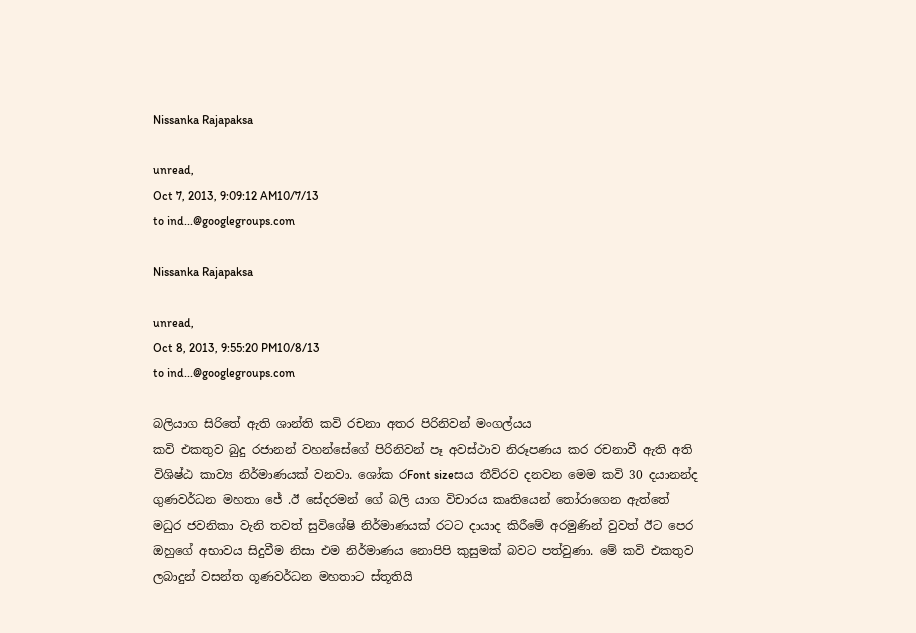Nissanka Rajapaksa

unread,
Oct 7, 2013, 9:09:12 AM10/7/13
to ind...@googlegroups.com

Nissanka Rajapaksa

unread,
Oct 8, 2013, 9:55:20 PM10/8/13
to ind...@googlegroups.com

බලියාග සිරිතේ ඇති ශාන්ති කවි රචනා අතර පිරිනිවන් මංගල්යය
කවි එකතුව බුදු රජානන් වහන්සේගේ පිරිනිවන් පෑ අවස්ථාව නිරූපණය කර රචනාවී ඇති අති විශිෂ්ඨ කාව්‍ය නිර්මාණයක් වනවා. ශෝක රFont sizeසය තීව්රව දනවන මෙම කවි 30 දයානන්ද ගුණවර්ධන මහතා ජේ .ඊ සේදරමන් ගේ බලි යාග විචාරය කෘතියෙන් තෝරාගෙන ඇත්තේ මධුර ජවනිකා වැනි තවත් සුවිශේෂි නිර්මාණයක් රටට දායාද කිරීමේ අරමුණින් වුවත් ඊට පෙර ඔහුගේ අභාවය සිදුවීම නිසා එම නිර්මාණය නොපිපි කුසුමක් බවට පත්වුණා. මේ කවි එකතුව ලබාදුන් වසන්ත ගූණවර්ධන මහතාට ස්තූතියි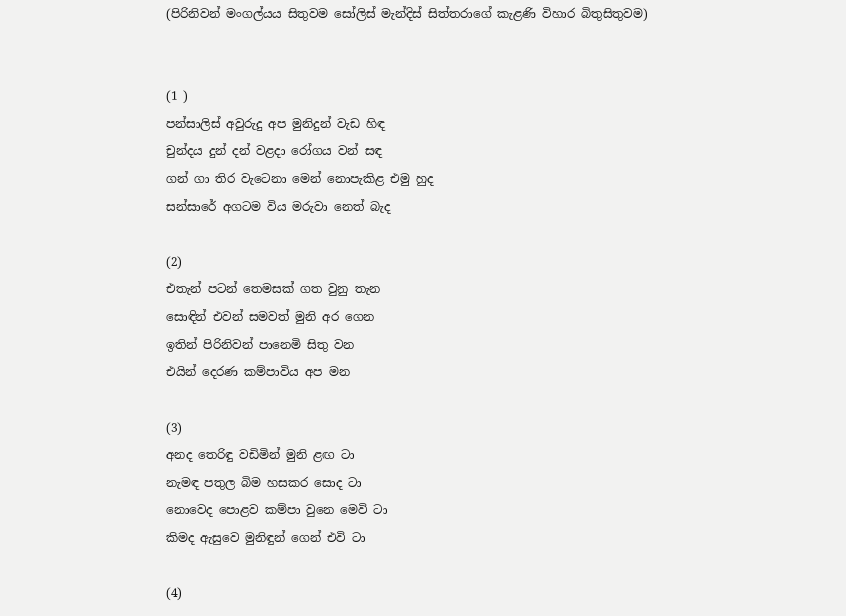(පිරිනිවන් මංගල්යය සිතුවම සෝලිස් මැන්දිස් සිත්තරා‍ගේ කැළණි විහාර බිතුසිතුවම)


(1 )
පන්සාලිස් අවුරුදු අප මුනිදුන් වැඩ හිඳ
චුන්දය දුන් දන් වළදා රෝගය වන් සඳ
ගන් ගා තිර වැටෙනා මෙන් නොපැකිළ එමු හුද
සන්සාරේ අගටම විය මරුවා නෙත් බැද

(2)
එතැන් පටන් තෙමසක් ගත වුනු තැන
සොඳින් එවන් සමවත් මුනි අර ගෙන
ඉතින් පිරිනිවන් පානෙමි සිතු වන
එයින් දෙරණ කම්පාවිය අප මන

(3)
අනද තෙරිඳු වඩිමින් මුනි ළඟ ටා
නැමඳ පතුල බිම හසකර සොද ටා
නොවෙද පොළව කම්පා වුනෙ මෙවි ටා
කිමද ඇසුවෙ මුනිඳුන් ගෙන් එවි ටා

(4)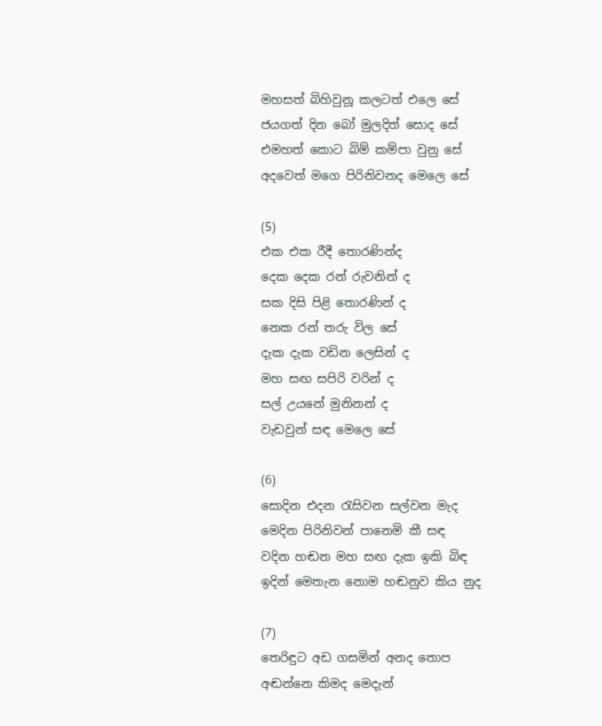මහසත් බිහිවුනූ කලටත් එලෙ සේ
ජයගත් දින බෝ මුලදිත් සොද සේ
එමහත් කොට බිම් කම්පා වුනු සේ
අදවෙත් මගෙ පිරිනිවනද මෙලෙ සේ

(5)
එක එක රීදී තොරණින්ද
දෙක දෙක රන් රුවනින් ද
සක දිසි පිළි තොරණින් ද
නෙක රන් තරු විල සේ
දැක දැක වඩින ලෙසින් ද
මහ සඟ සපිරි වරින් ද
සල් උයනේ මුනිනන් ද
වැඩවුන් සඳ මෙලෙ සේ

(6)
සොදින එදන රැසිවන සල්වන මැද
මෙදින පිරිනිවන් පානෙමි කී සඳ
වදින හඬන මහ සඟ දැක ඉකි බිඳ
ඉදින් මෙතැන නොම හඬනුව කිය නුද

(7)
තෙරිඳුට අඩ ගසමින් අනද තොප
අඬන්නෙ කිමද මෙදැන්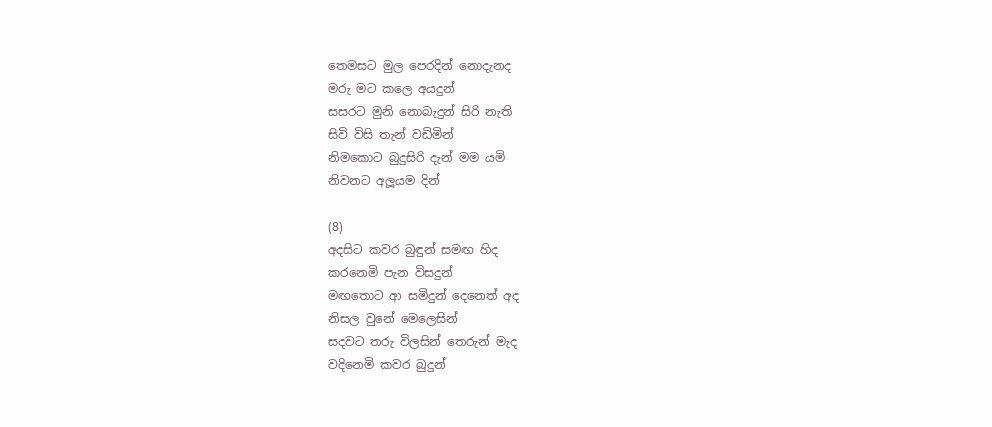තෙමසට මුල පෙරදින් නොදැනද
මරු මට කලෙ අයදුන්
සසරට මුනි නොබැදුන් සිරි නැති
සිවි විසි තැන් වඩිමින්
නිමකොට බුදුසිරි දැන් මම යමි
නිවනට අලූයම දින්

(8)
අදසිට කවර බුඳුන් සමඟ හිද
කරනෙමි පැන විසදුන්
මඟතොට ආ සමිදුන් දෙනෙත් අද
නිසල වුනේ මෙලෙසින්
සදවට තරු විලසින් තෙරුන් මැද
වදිනෙමි කවර බුදුන්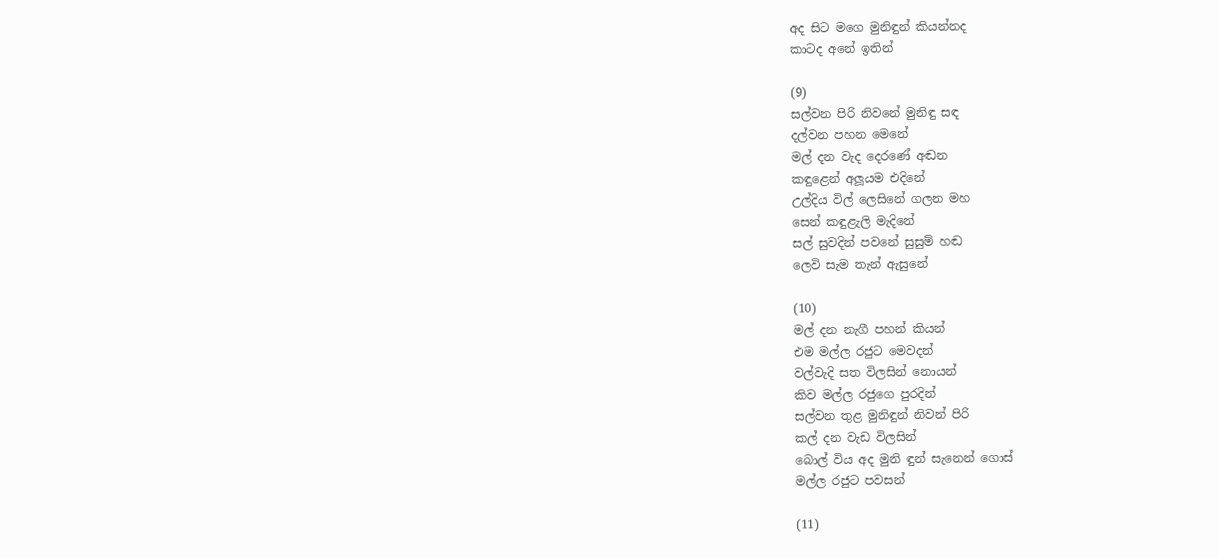අද සිට මගෙ මුනිඳුන් කියන්නද
කාටද අනේ ඉතින්

(9)
සල්වන පිරි නිවනේ මුනිඳු සඳ
දල්වන පහන මෙනේ
මල් දන වැද දෙරණේ අඬන
කඳුළෙන් අලූයම එදිනේ
උල්දිය විල් ලෙසිනේ ගලන මහ
සෙන් කඳුළැලි මැදිනේ
සල් සුවදින් පවනේ සුසුම් හඬ
ලෙවි සැම තැන් ඇසුනේ

(10)
මල් දන නැගී පහන් කියන්
එම මල්ල රජුට මෙවදන්
වල්වැදි සත විලසින් නොයන්
කිව මල්ල රජුගෙ පුරදින්
සල්වන තුළ මුනිඳුන් නිවන් පිරි
කල් දන වැඩ විලසින්
බොල් විය අද මුනි ඳුන් සැනෙන් ගොස්
මල්ල රජුට පවසන්

(11)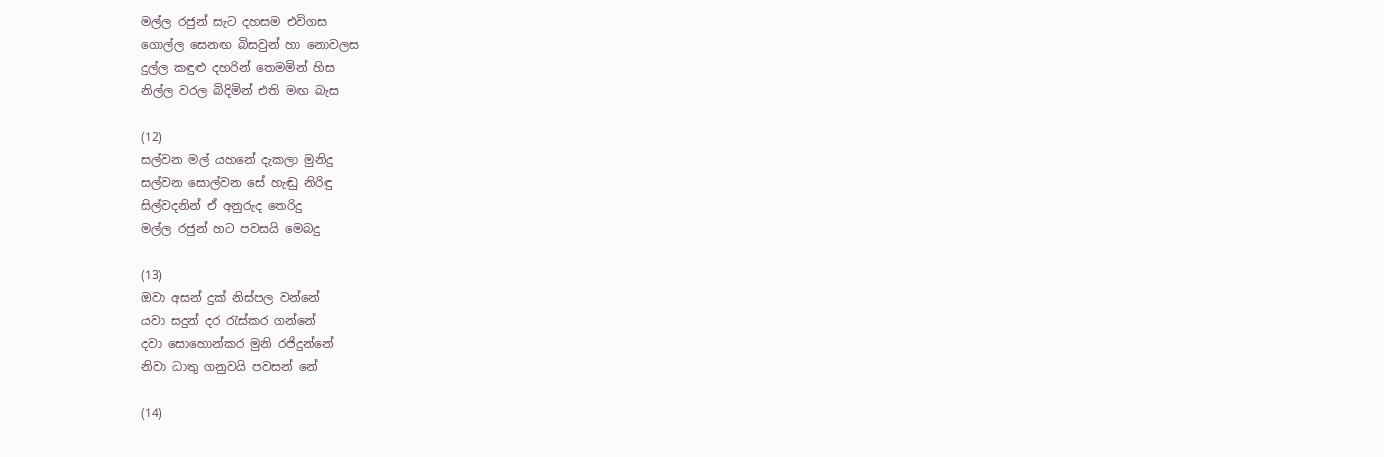මල්ල රජුන් සැට දහසම එවිගස
ගොල්ල සෙනඟ බිසවුන් හා නොවලස
දුල්ල කඳුළු දහරින් තෙමමින් හිස
නිල්ල වරල බිදිමින් එති මඟ බැස

(12)
සල්වන මල් යහනේ දැකලා මුනිදු
සල්වන සොල්වන සේ හැඬු නිරිඳු
සිල්වදනින් ඒ අනුරුද තෙරිදු
මල්ල රජුන් හට පවසයි මෙබදු

(13)
ඔවා අසන් දුක් නිස්පල වන්නේ
යවා සදුන් දර රැස්කර ගන්නේ
දවා සොහොන්කර මුනි රජිදුන්නේ
නිවා ධාතු ගනුවයි පවසන් නේ

(14)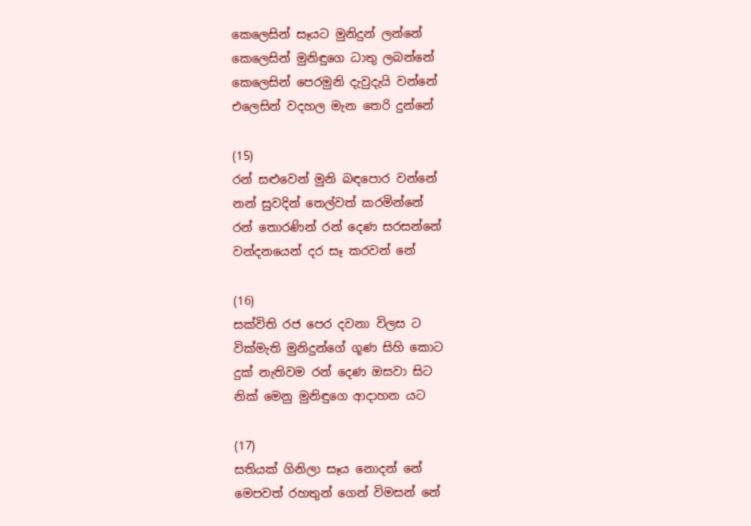කෙලෙසින් සෑයට මුනිදුන් ලන්නේ
කෙලෙසින් මුනිඳුගෙ ධාතු ලබන්නේ
කෙලෙසින් පෙරමුනි දැවුදැයි වන්නේ
එලෙසින් වදහල මැන තෙරි දුන්නේ

(15)
රන් සළුවෙන් මුනි බඳපොර වන්නේ
නන් සුවදින් තෙල්වත් කරමින්නේ
රන් තොරණින් රන් දෙණ සරසන්නේ
වන්දනයෙන් දර සෑ කරවන් නේ

(16)
සක්විති රජ පෙර දවනා විලස ට
වික්මැති මුනිදුන්ගේ ගූණ සිහි කොට
දුක් නැතිවම රන් දෙණ ඔසවා සිට
නික් මෙනු මුනිඳුගෙ ආදාහන යට

(17)
සතියක් ගිනිලා සෑය නොදන් නේ
මෙපවත් රහතුන් ගෙන් විමසන් නේ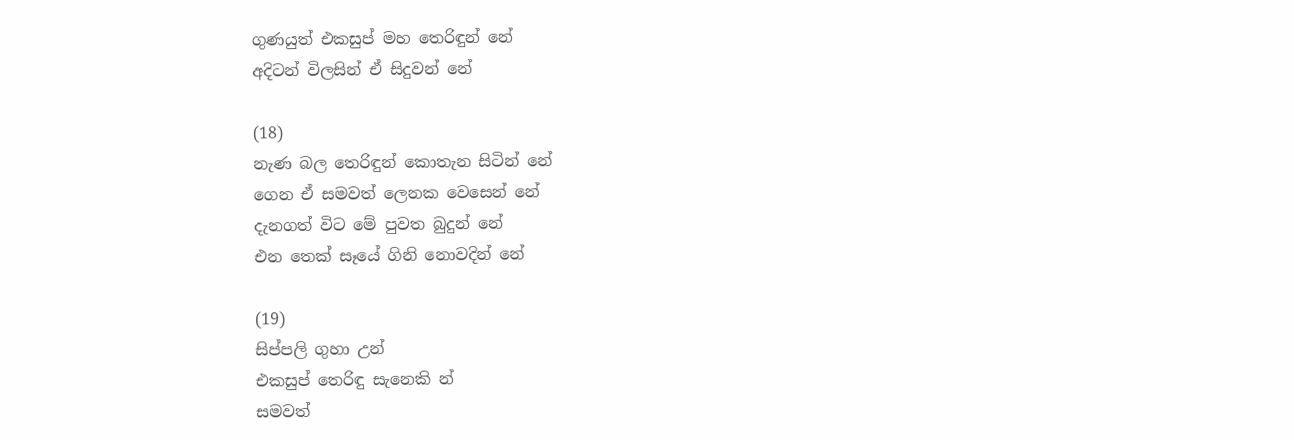ගුණයුත් එකසුප් මහ තෙරිඳුන් නේ
අදිටන් විලසින් ඒ සිදුවන් නේ

(18)
නැණ බල තෙරිඳුන් කොතැන සිටින් නේ
ගෙන ඒ සමවත් ලෙනක වෙසෙන් නේ
දැනගත් විට මේ පුවත බුදුන් නේ
එන තෙක් සෑයේ ගිනි නොවදින් නේ

(19)
සිප්පලි ගුහා උන්
එකසුප් තෙරිඳු සැනෙකි න්
සමවත්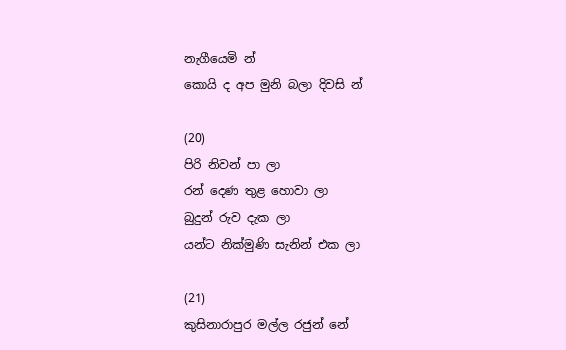නැගීයෙමි න්
කොයි ද අප මුනි බලා දිවසි න්

(20)
පිරි නිවන් පා ලා
රන් දෙණ තුළ හොවා ලා
බුදුන් රුව දැක ලා
යන්ට නික්මුණි සැනින් එක ලා

(21)
කුසිනාරාපුර මල්ල රජුන් නේ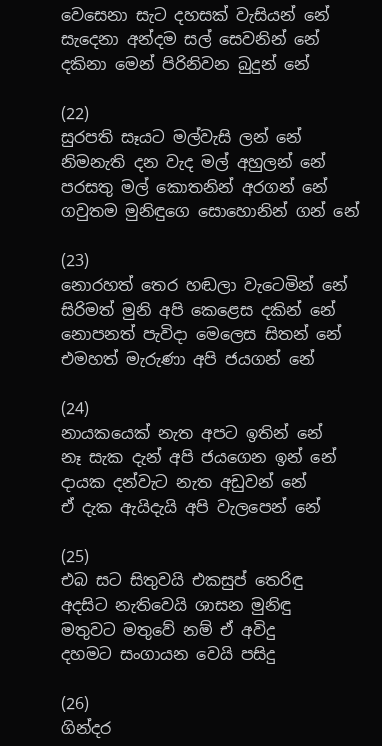වෙසෙනා සැට දහසක් වැසියන් නේ
සැදෙනා අන්දම සල් සෙවනින් නේ
දකිනා මෙන් පිරිනිවන බුදුන් නේ

(22)
සුරපති සෑයට මල්වැසි ලන් නේ
නිමනැති දන වැද මල් අහුලන් නේ
පරසතු මල් කොතනින් අරගන් නේ
ගවුතම මුනිඳුගෙ සොහොනින් ගන් නේ

(23)
නොරහත් තෙර හඬලා වැටෙමින් නේ
සිරිමත් මුනි අපි කෙළෙස දකින් නේ
නොපනත් පැවිදා මෙලෙස සිතන් නේ
එමහත් මැරුණා අපි ජයගන් නේ

(24)
නායකයෙක් නැත අපට ඉතින් නේ
නෑ සැක දැන් අපි ජයගෙන ඉන් නේ
දායක දන්වැට නැත අඩුවන් නේ
ඒ දැක ඇයිදැයි අපි වැලපෙන් නේ

(25)
එබ සට සිතුවයි එකසුප් තෙරිඳු
අදසිට නැතිවෙයි ශාසන මුනිඳු
මතුවට මතුවේ නම් ඒ අවිදු
දහමට සංගායන වෙයි පසිදු

(26)
ගින්දර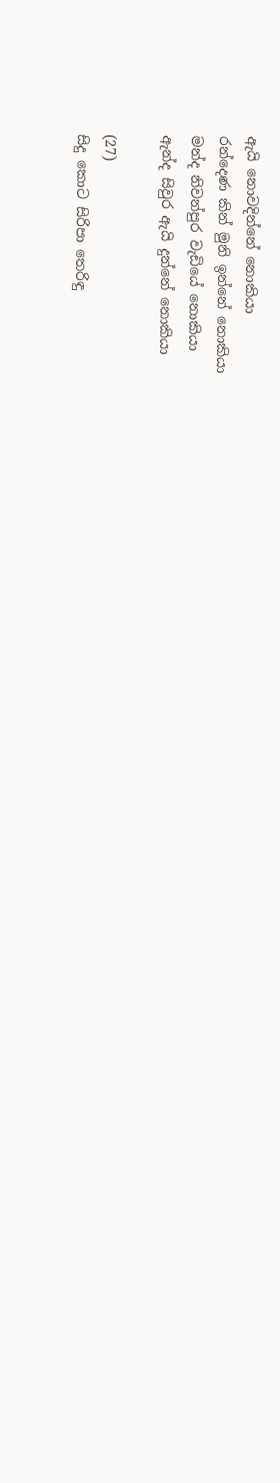ඇයි නොවදින්නේ නොකියා
රන්දෙණ කින් මුනි ඉන්නේ නොකියා
මන්ද නිවන්පුර වැඩියේ නොකියා
ඇන්ද සිවුර ඇයි දුන්නේ නොකියා

(27)
සිදු කොට සිරිපා තෙරිඳු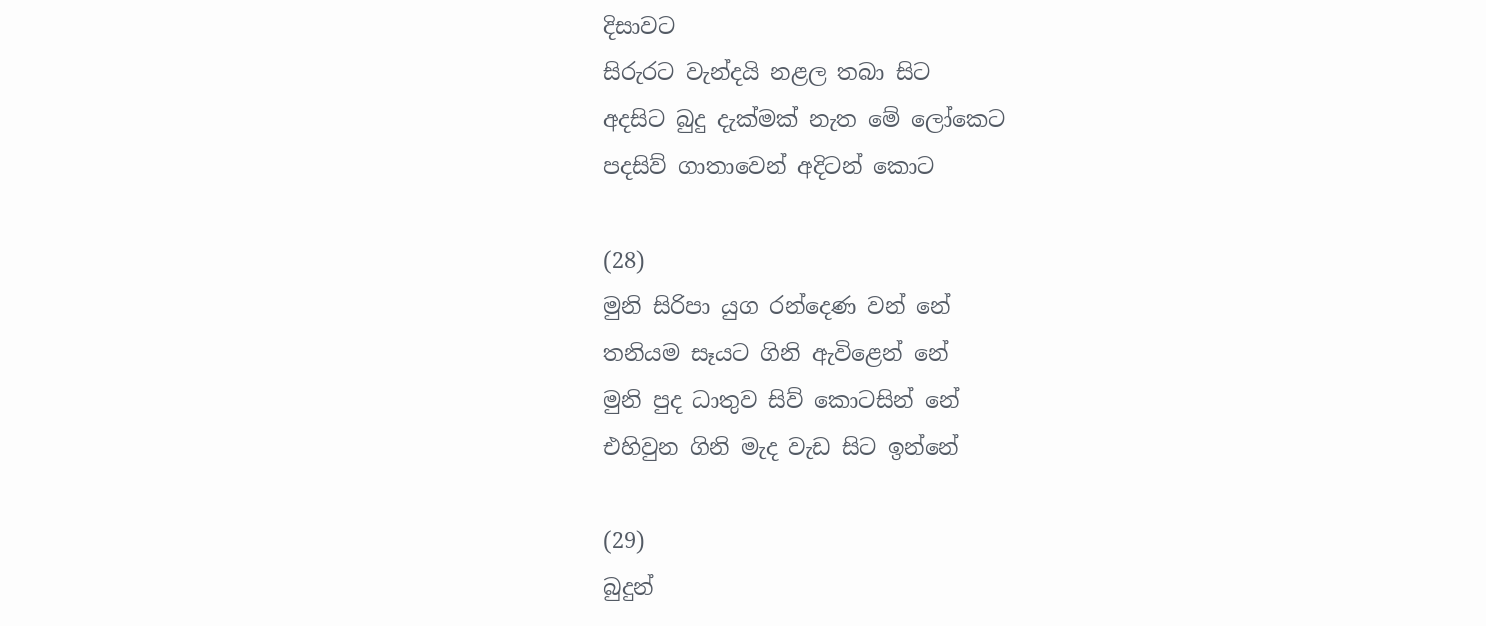දිසාවට
සිරුරට වැන්දයි නළල තබා සිට
අදසිට බුදු දැක්මක් නැත මේ ලෝකෙට
පදසිව් ගාතාවෙන් අදිටන් කොට

(28)
මුනි සිරිපා යුග රන්දෙණ වන් නේ
තනියම සෑයට ගිනි ඇවිළෙන් නේ
මුනි පුද ධාතුව සිව් කොටසින් නේ
එහිවුන ගිනි මැද වැඩ සිට ඉන්නේ

(29)
බුදුන්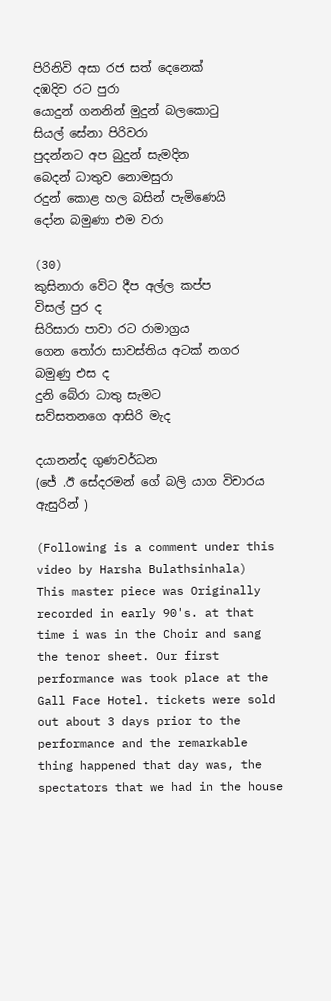පිරිනිවි අසා රජ සත් දෙනෙක්
දඹදිව රට පුරා
යොදුන් ගනනින් මුදුන් බලකොටු
සියල් සේනා පිරිවරා
පුදන්නට අප බුදුන් සැමදින
බෙදන් ධාතුව නොමසුරා
රදුන් කොළ හල බසින් පැමිණෙයි
දෝන බමුණා එම වරා

(30)
කුසිනාරා වේට දීප අල්ල කප්ප
විසල් පුර ද
සිරිසාරා පාවා රට රාමාග්‍රය
ගෙන තෝරා සාවස්තිය අටක් නගර
බමුණු එස ද
දුනි බේරා ධාතු සැමට
සව්සතනගෙ ආසිරි මැද

දයානන්ද ගුණවර්ධන
(ජේ .ඊ සේදරමන් ගේ බලි යාග විචාරය ඇසුරින් )

(Following is a comment under this video by Harsha Bulathsinhala)
This master piece was Originally recorded in early 90's. at that time i was in the Choir and sang the tenor sheet. Our first performance was took place at the Gall Face Hotel. tickets were sold out about 3 days prior to the performance and the remarkable thing happened that day was, the spectators that we had in the house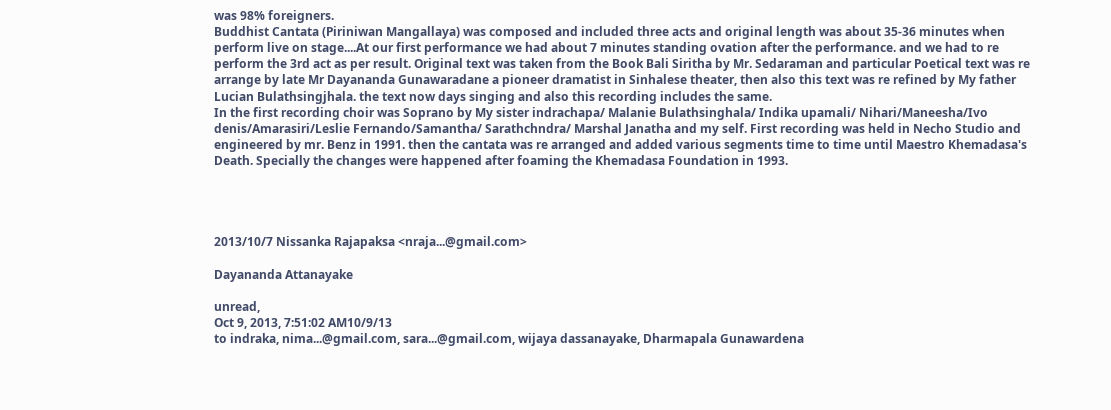was 98% foreigners.
Buddhist Cantata (Piriniwan Mangallaya) was composed and included three acts and original length was about 35-36 minutes when perform live on stage....At our first performance we had about 7 minutes standing ovation after the performance. and we had to re perform the 3rd act as per result. Original text was taken from the Book Bali Siritha by Mr. Sedaraman and particular Poetical text was re arrange by late Mr Dayananda Gunawaradane a pioneer dramatist in Sinhalese theater, then also this text was re refined by My father Lucian Bulathsingjhala. the text now days singing and also this recording includes the same.
In the first recording choir was Soprano by My sister indrachapa/ Malanie Bulathsinghala/ Indika upamali/ Nihari/Maneesha/Ivo denis/Amarasiri/Leslie Fernando/Samantha/ Sarathchndra/ Marshal Janatha and my self. First recording was held in Necho Studio and engineered by mr. Benz in 1991. then the cantata was re arranged and added various segments time to time until Maestro Khemadasa's Death. Specially the changes were happened after foaming the Khemadasa Foundation in 1993.




2013/10/7 Nissanka Rajapaksa <nraja...@gmail.com>

Dayananda Attanayake

unread,
Oct 9, 2013, 7:51:02 AM10/9/13
to indraka, nima...@gmail.com, sara...@gmail.com, wijaya dassanayake, Dharmapala Gunawardena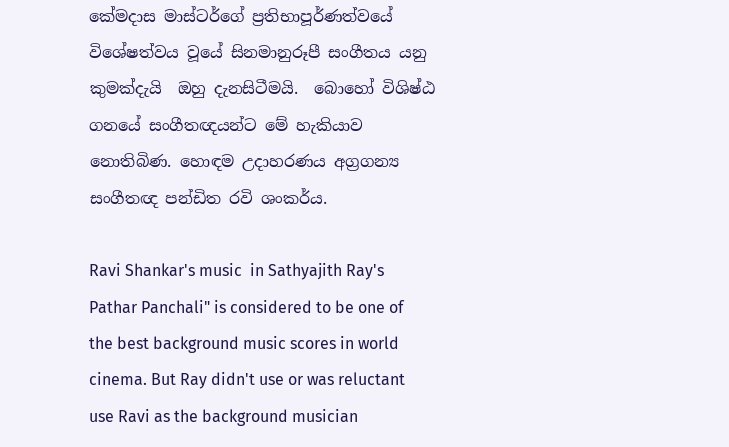කේමදාස මාස්ටර්ගේ ප්‍රතිභාපූර්ණත්වයේ  විශේෂත්වය වූයේ සිනමානුරූපී සංගීතය යනු කුමක්දැයි  ඔහු දැනසිටීමයි.  බොහෝ විශිෂ්ඨ ගනයේ සංගීතඥයන්ට මේ හැකියාව නොතිබිණ. හොඳම උදාහරණය අග්‍රගන්‍ය සංගීතඥ පන්ඩිත රවි ශංකර්ය.

Ravi Shankar's music  in Sathyajith Ray's Pathar Panchali" is considered to be one of the best background music scores in world cinema. But Ray didn't use or was reluctant use Ravi as the background musician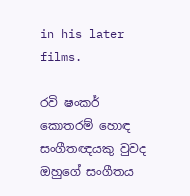in his later films.

රවි ෂංකර් කොතරම් හොඳ සංගීතඥයකු වුවද ඔහුගේ සංගීතය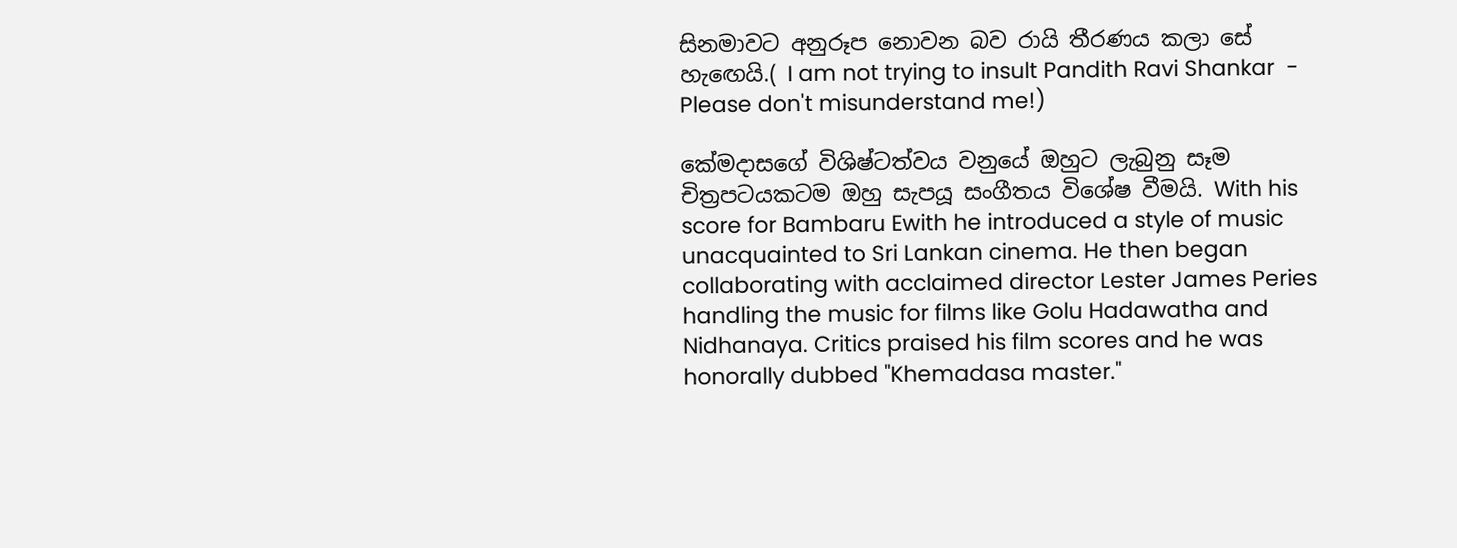සිනමාවට අනුරූප නොවන බව රායි තීරණය කලා සේ හැඟෙයි.( I am not trying to insult Pandith Ravi Shankar  - Please don't misunderstand me!)

කේමදාසගේ විශිෂ්ටත්වය වනුයේ ඔහුට ලැබුනු සෑම චිත්‍රපටයකටම ඔහු සැපයූ සංගීතය විශේෂ වීමයි. With his score for Bambaru Ewith he introduced a style of music unacquainted to Sri Lankan cinema. He then began collaborating with acclaimed director Lester James Peries handling the music for films like Golu Hadawatha and Nidhanaya. Critics praised his film scores and he was honorally dubbed "Khemadasa master."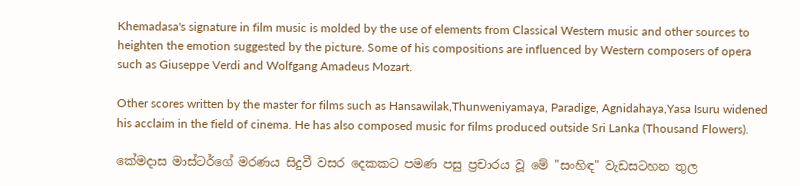Khemadasa's signature in film music is molded by the use of elements from Classical Western music and other sources to heighten the emotion suggested by the picture. Some of his compositions are influenced by Western composers of opera such as Giuseppe Verdi and Wolfgang Amadeus Mozart.

Other scores written by the master for films such as Hansawilak,Thunweniyamaya, Paradige, Agnidahaya,Yasa Isuru widened his acclaim in the field of cinema. He has also composed music for films produced outside Sri Lanka (Thousand Flowers).

කේමදාස මාස්ටර්ගේ මරණය සිදුවී වසර දෙකකට පමණ පසු ප්‍රචාරය වූ මේ "සංහිඳ" වැඩසටහන තුල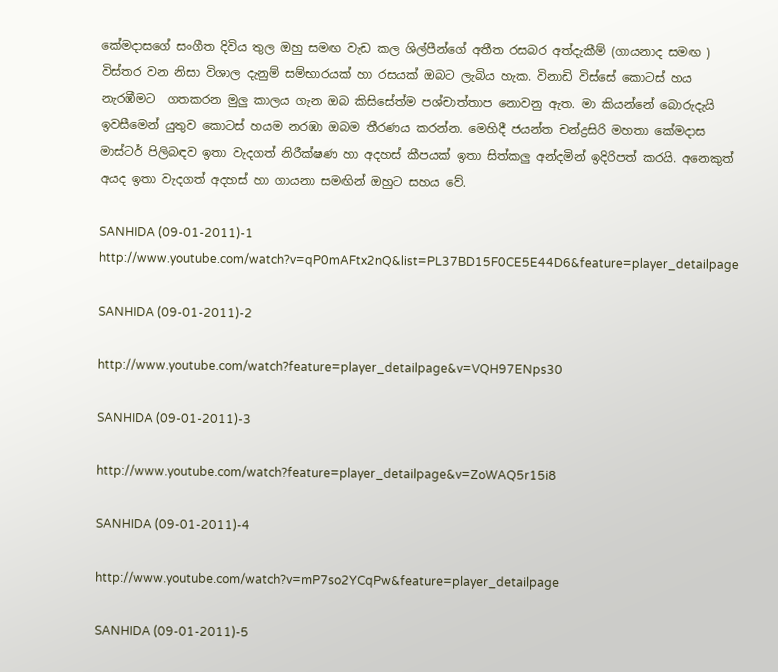කේමදාසගේ සංගීත දිවිය තුල ඔහු සමඟ වැඩ කල ශිල්පීන්ගේ අතීත රසබර අත්දැකීම් (ගායනාද සමඟ ) විස්තර වන නිසා විශාල දැනුම් සම්භාරයක් හා රසයක් ඔබට ලැබිය හැක. විනාඩි විස්සේ කොටස් හය නැරඹීමට  ගතකරන මුලු කාලය ගැන ඔබ කිසිසේත්ම පශ්චාත්තාප නොවනු ඇත. මා කියන්නේ බොරුදැයි ඉවසීමෙන් යුතුව කොටස් හයම නරඹා ඔබම තීරණය කරන්න. මෙහිදී ජයන්ත චන්ද්‍රසිරි මහතා කේමදාස මාස්ටර් පිලිබඳව ඉතා වැදගත් නිරීක්ෂණ හා අදහස් කීපයක් ඉතා සිත්කලු අන්දමින් ඉදිරිපත් කරයි. අනෙකුත් අයද ඉතා වැදගත් අදහස් හා ගායනා සමඟින් ඔහුට සහය වේ.

SANHIDA (09-01-2011)-1
http://www.youtube.com/watch?v=qP0mAFtx2nQ&list=PL37BD15F0CE5E44D6&feature=player_detailpage

SANHIDA (09-01-2011)-2

http://www.youtube.com/watch?feature=player_detailpage&v=VQH97ENps30

SANHIDA (09-01-2011)-3

http://www.youtube.com/watch?feature=player_detailpage&v=ZoWAQ5r15i8

SANHIDA (09-01-2011)-4

http://www.youtube.com/watch?v=mP7so2YCqPw&feature=player_detailpage

SANHIDA (09-01-2011)-5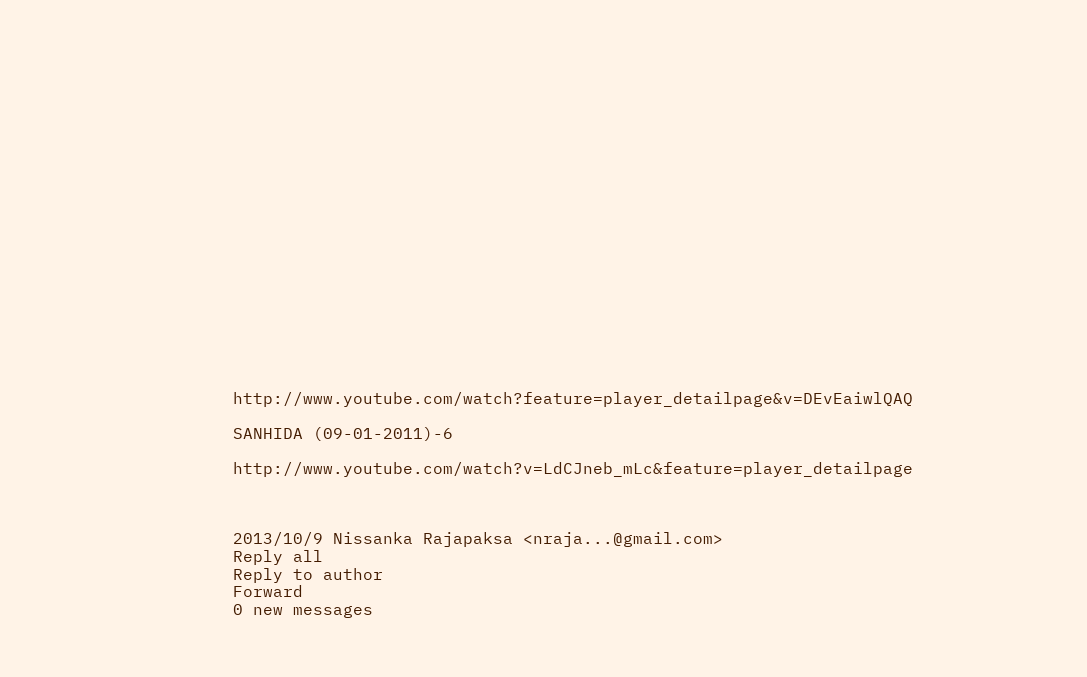http://www.youtube.com/watch?feature=player_detailpage&v=DEvEaiwlQAQ

SANHIDA (09-01-2011)-6

http://www.youtube.com/watch?v=LdCJneb_mLc&feature=player_detailpage



2013/10/9 Nissanka Rajapaksa <nraja...@gmail.com>
Reply all
Reply to author
Forward
0 new messages